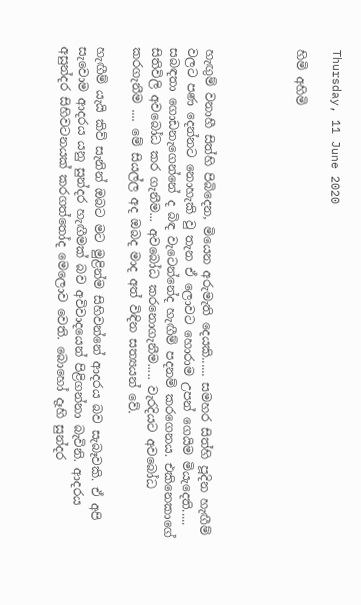Thursday, 11 June 2020

හිමි අහිමි




හැඟුම් වනාහී සිත්හි පිබිදෙන, මියෙන අරුමැති දෙයකි...... සමහර සිත්හි පූදින හැඟීම් වලට පණ දෙන්නට නොහැකි වු තැන ඒ ලොවට හොරාම උපන් ගෙයිම මියැදෙති..... සබඳතා ගොඩනැගෙන්නේ ද බිඳ වැටෙන්නේද හැඟීම් පදනම් කරගෙනය. එකිනෙකාගේ සිතිවිලි අවබෝධ කර ගැනීම... අවබෝධ කරනොගැනීම..... වැරදියට අවබෝධ කරගැනීම .... මේ සියල්ල අද ඔබද මාද අත් විඳින සත්‍යයන් වේ.

හැඟීම් යැයි කිව් සැනින් ඔබට මට මුළින්ම සිහිවන්නේ ආදරය බව සැබෑවකි. ඒ අපි සැවොම ආදරය යනු සුන්දර හැඟීමක් බව අවිවාදයෙන් පිළිගන්නා බැවිනි. ආදරය අසුන්දර සිහිවටනයක් කරගත්තෝද මෙලොව වෙති. බොහෝ දෑහි සුන්දර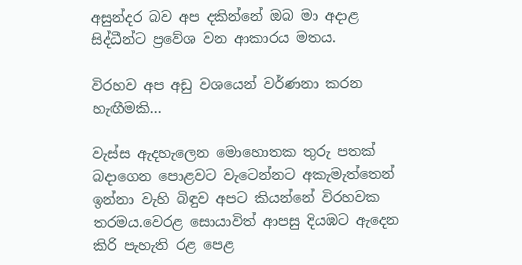අසුන්දර බව අප දකින්නේ ඔබ මා අදාළ සිද්ධීන්ට ප්‍රවේශ වන ආකාරය මතය.

විරහව අප අඩු වශයෙන් වර්ණනා කරන හැඟීමකි...

වැස්ස ඇදහැලෙන මොහොතක තුරු පතක් බදාගෙන පොළවට වැටෙන්නට අකැමැත්තෙන් ඉන්නා වැහි බිඳුව අපට කියන්නේ විරහවක තරමය.වෙරළ සොයාවිත් ආපසු දියඹට ඇදෙන  කිරි පැහැති රළ පෙළ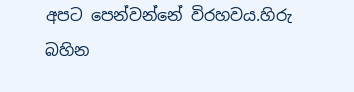අපට පෙන්වන්නේ විරහවය.හිරු බහින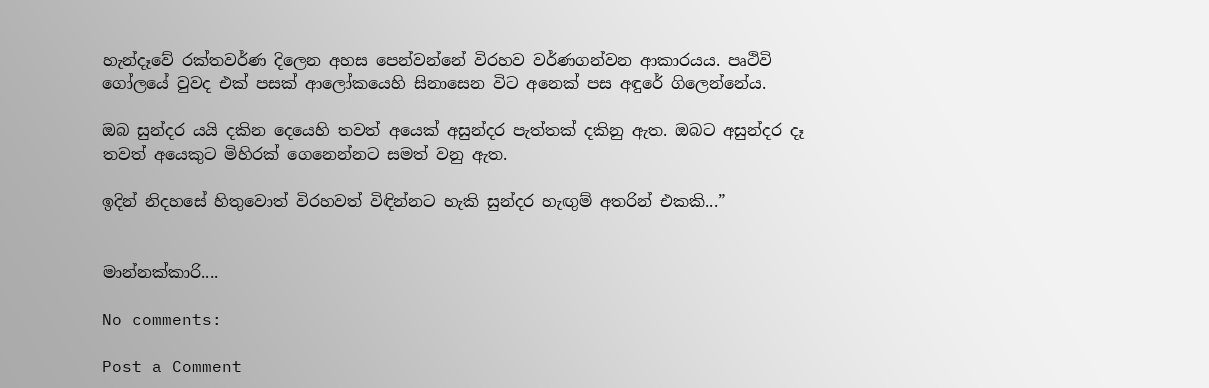හැන්දෑවේ රක්තවර්ණ දිලෙන අහස පෙන්වන්නේ විරහව වර්ණගන්වන ආකාරයය. පෘථිවි ගෝලයේ වුවද එක් පසක් ආලෝකයෙහි සිනාසෙන විට අනෙක් පස අඳුරේ ගිලෙන්නේය.

ඔබ සුන්දර යයි දකින දෙයෙහි තවත් අයෙක් අසුන්දර පැත්තක් දකිනු ඇත. ඔබට අසුන්දර දෑ තවත් අයෙකුට මිහිරක් ගෙනෙන්නට සමත් වනු ඇත.

ඉදින් නිදහසේ හිතුවොත් විරහවත් විඳින්නට හැකි සුන්දර හැඟුම් අතරින් එකකි...”


මාන්නක්කාරි....

No comments:

Post a Comment